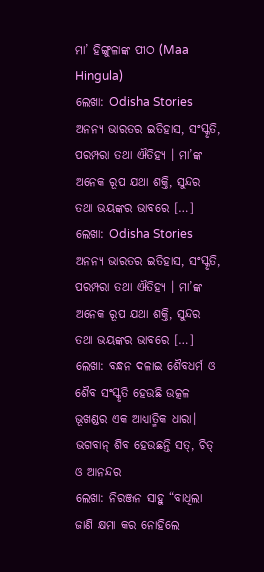ମା’ ହିଙ୍ଗୁଳାଙ୍କ ପୀଠ (Maa Hingula)
ଲେଖା: Odisha Stories ଅନନ୍ୟ ଭାରତର ଇତିହାସ, ସଂସ୍କୃତି, ପରମ୍ପରା ତଥା ଐତିହ୍ୟ । ମା’ଙ୍କ ଅନେକ ରୂପ ଯଥା ଶକ୍ତି, ସୁନ୍ଦର ତଥା ଭୟଙ୍କର ଭାବରେ […]
ଲେଖା: Odisha Stories ଅନନ୍ୟ ଭାରତର ଇତିହାସ, ସଂସ୍କୃତି, ପରମ୍ପରା ତଥା ଐତିହ୍ୟ । ମା’ଙ୍କ ଅନେକ ରୂପ ଯଥା ଶକ୍ତି, ସୁନ୍ଦର ତଥା ଭୟଙ୍କର ଭାବରେ […]
ଲେଖା: ବନ୍ଧନ ଦଳାଇ ଶୈବଧର୍ମ ଓ ଶୈବ ସଂସ୍କୃତି ହେଉଛି ଉତ୍କଳ ଭୂଖଣ୍ଡର ଏକ ଆଧ୍ୟାତ୍ମିକ ଧାରା। ଭଗବାନ୍ ଶିବ ହେଉଛନ୍ତି ସତ୍, ଚିତ୍ ଓ ଆନନ୍ଦର
ଲେଖା: ନିରଞ୍ଜନ ସାହୁ “ବାଧିଲା ଜାଣି କ୍ଷମା କର ନୋହିଲେ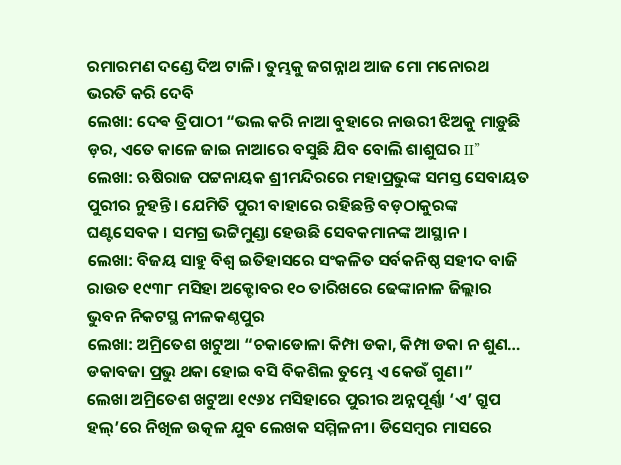ରମାରମଣ ଦଣ୍ଡେ ଦିଅ ଟାଳି। ତୁମ୍ଭକୁ ଜଗନ୍ନାଥ ଆଜ ମୋ ମନୋରଥ ଭରତି କରି ଦେବି
ଲେଖା: ଦେଵ ତ୍ରିପାଠୀ “ଭଲ କରି ନାଆ ବୁହାରେ ନାଉରୀ ଝିଅକୁ ମାଡ଼ୁଛି ଡ଼ର, ଏତେ କାଳେ ଜାଇ ନାଆରେ ବସୁଛି ଯିବ ବୋଲି ଶାଶୁଘର II”
ଲେଖା: ଋଷିରାଜ ପଟ୍ଟନାୟକ ଶ୍ରୀମନ୍ଦିରରେ ମହାପ୍ରଭୁଙ୍କ ସମସ୍ତ ସେବାୟତ ପୁରୀର ନୁହନ୍ତି। ଯେମିତି ପୁରୀ ବାହାରେ ରହିଛନ୍ତି ବଡ଼ଠାକୁରଙ୍କ ଘଣ୍ଟସେବକ । ସମଗ୍ର ଭଟ୍ଟିମୁଣ୍ଡା ହେଉଛି ସେବକମାନଙ୍କ ଆସ୍ଥାନ।
ଲେଖା: ବିଜୟ ସାହୁ ବିଶ୍ୱ ଇତିହାସରେ ସଂକଳିତ ସର୍ବକନିଷ୍ଠ ସହୀଦ ବାଜି ରାଉତ ୧୯୩୮ ମସିହା ଅକ୍ଟୋବର ୧୦ ତାରିଖରେ ଢେଙ୍କାନାଳ ଜିଲ୍ଲାର ଭୁବନ ନିକଟସ୍ଥ ନୀଳକଣ୍ଠପୁର
ଲେଖା: ଅମ୍ରିତେଶ ଖଟୁଆ “ଚକାଡୋଳା କିମ୍ପା ଡକା, କିମ୍ପା ଡକା ନ ଶୁଣ… ଡକାବଜା ପ୍ରଭୁ ଥକା ହୋଇ ବସି ବିକଶିଲ ତୁମ୍ଭେ ଏ କେଉଁ ଗୁଣ।”
ଲେଖା ଅମ୍ରିତେଶ ଖଟୁଆ ୧୯୬୪ ମସିହାରେ ପୁରୀର ଅନ୍ନପୂର୍ଣ୍ଣା ‘ଏ’ ଗ୍ରୁପ ହଲ୍’ରେ ନିଖିଳ ଉତ୍କଳ ଯୁବ ଲେଖକ ସମ୍ମିଳନୀ। ଡିସେମ୍ବର ମାସରେ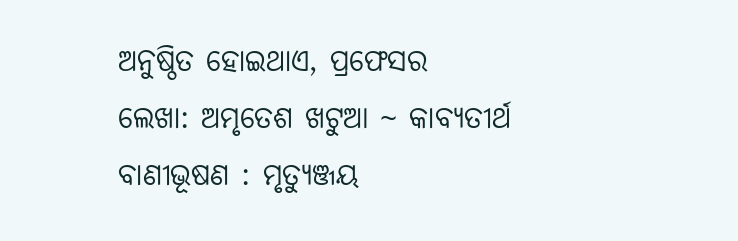ଅନୁଷ୍ଠିତ ହୋଇଥାଏ, ପ୍ରଫେସର
ଲେଖା: ଅମୃତେଶ ଖଟୁଆ ~ କାବ୍ୟତୀର୍ଥ ବାଣୀଭୂଷଣ : ମୃତ୍ୟୁଞ୍ଜୟ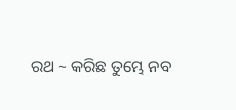ରଥ ~ କରିଛ ତୁମ୍ଭେ ନବ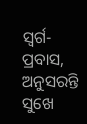ସ୍ବର୍ଗ-ପ୍ରବାସ, ଅନୁସରନ୍ତି ସୁଖେ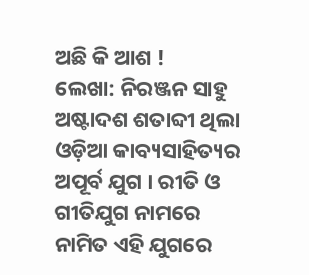ଅଛି କି ଆଶ !
ଲେଖା: ନିରଞ୍ଜନ ସାହୁ ଅଷ୍ଟାଦଶ ଶତାବ୍ଦୀ ଥିଲା ଓଡ଼ିଆ କାବ୍ୟସାହିତ୍ୟର ଅପୂର୍ବ ଯୁଗ । ରୀତି ଓ ଗୀତିଯୁଗ ନାମରେ ନାମିତ ଏହି ଯୁଗରେ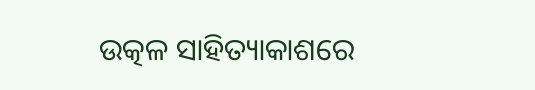ଉତ୍କଳ ସାହିତ୍ୟାକାଶରେ